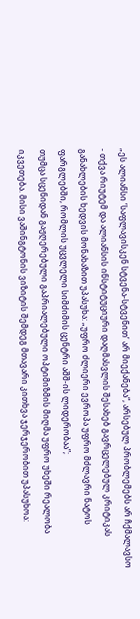„ეს ალიანსი ‘საფლავისკენ სტვენა-სტვენით’ არ მიექანება“, არსებულ პრობლემებს არ ჩქმალავსო - თქვა რიუტემ და ალიანსის ინსტიტუციური დაღმასვლის შესახებ გავრცელებულ კრიტიკას განახლების ხედვის მონახაზით უპასუხა: „უფრო ძლიერი ევროპა უფრო მძლავრი ნატოს ფარგლებში, რომლის უცვლელი სიმძიმის ცენტრი აშშ-ის ლიდერობაა”;
თუმცა სცენიდან გაჟღერებული გაპრიალებული ოპტიმიზმის მიღმა უფრო უხეში რეალობა იკვეთება. მისი ვაშინგტონის ვიზიტის შემდეგ მთავარი კითხვა ჯერჯერობით უპასუხოა: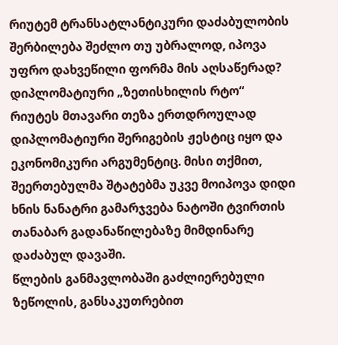რიუტემ ტრანსატლანტიკური დაძაბულობის შერბილება შეძლო თუ უბრალოდ, იპოვა უფრო დახვეწილი ფორმა მის აღსაწერად?
დიპლომატიური „ზეთისხილის რტო“
რიუტეს მთავარი თეზა ერთდროულად დიპლომატიური შერიგების ჟესტიც იყო და ეკონომიკური არგუმენტიც. მისი თქმით, შეერთებულმა შტატებმა უკვე მოიპოვა დიდი ხნის ნანატრი გამარჯვება ნატოში ტვირთის თანაბარ გადანაწილებაზე მიმდინარე დაძაბულ დავაში.
წლების განმავლობაში გაძლიერებული ზეწოლის, განსაკუთრებით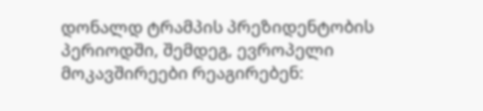დონალდ ტრამპის პრეზიდენტობის პერიოდში, შემდეგ, ევროპელი მოკავშირეები რეაგირებენ: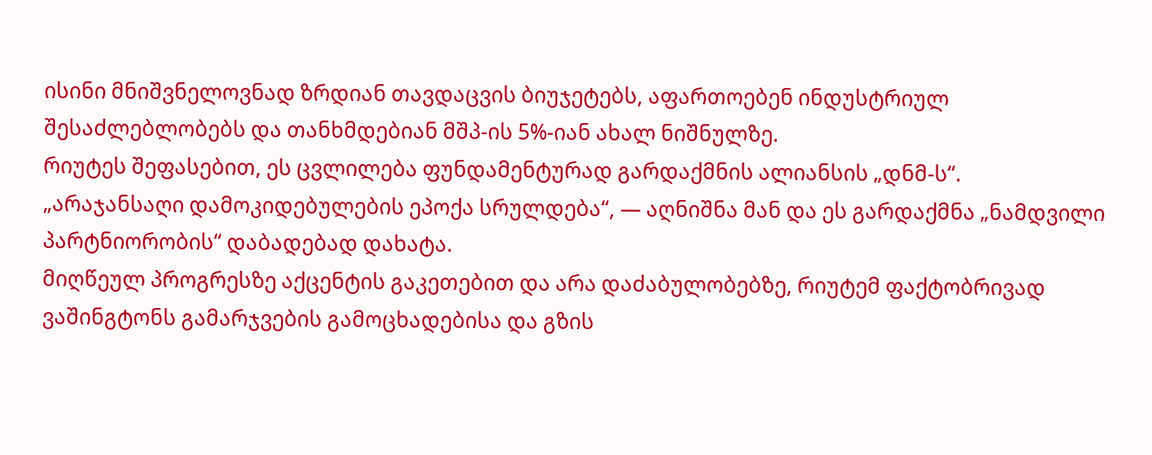ისინი მნიშვნელოვნად ზრდიან თავდაცვის ბიუჯეტებს, აფართოებენ ინდუსტრიულ შესაძლებლობებს და თანხმდებიან მშპ-ის 5%-იან ახალ ნიშნულზე.
რიუტეს შეფასებით, ეს ცვლილება ფუნდამენტურად გარდაქმნის ალიანსის „დნმ-ს“.
„არაჯანსაღი დამოკიდებულების ეპოქა სრულდება“, — აღნიშნა მან და ეს გარდაქმნა „ნამდვილი პარტნიორობის“ დაბადებად დახატა.
მიღწეულ პროგრესზე აქცენტის გაკეთებით და არა დაძაბულობებზე, რიუტემ ფაქტობრივად ვაშინგტონს გამარჯვების გამოცხადებისა და გზის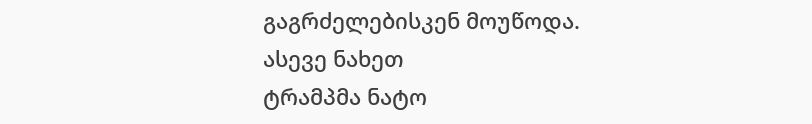გაგრძელებისკენ მოუწოდა.
ასევე ნახეთ
ტრამპმა ნატო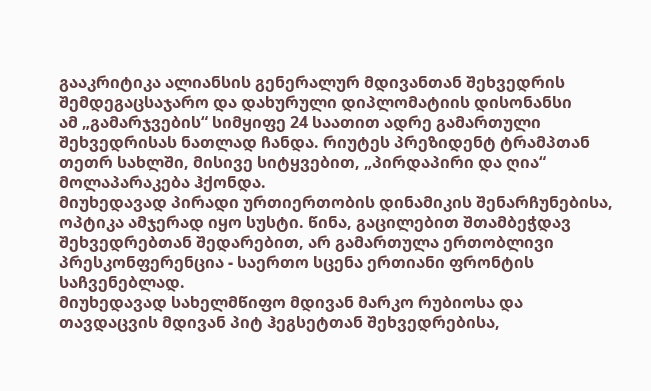გააკრიტიკა ალიანსის გენერალურ მდივანთან შეხვედრის შემდეგაცსაჯარო და დახურული დიპლომატიის დისონანსი
ამ „გამარჯვების“ სიმყიფე 24 საათით ადრე გამართული შეხვედრისას ნათლად ჩანდა. რიუტეს პრეზიდენტ ტრამპთან თეთრ სახლში, მისივე სიტყვებით, „პირდაპირი და ღია“ მოლაპარაკება ჰქონდა.
მიუხედავად პირადი ურთიერთობის დინამიკის შენარჩუნებისა, ოპტიკა ამჯერად იყო სუსტი. წინა, გაცილებით შთამბეჭდავ შეხვედრებთან შედარებით, არ გამართულა ერთობლივი პრესკონფერენცია - საერთო სცენა ერთიანი ფრონტის საჩვენებლად.
მიუხედავად სახელმწიფო მდივან მარკო რუბიოსა და თავდაცვის მდივან პიტ ჰეგსეტთან შეხვედრებისა,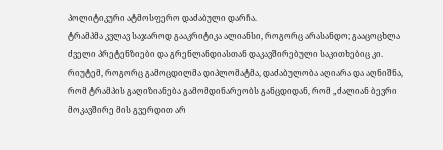პოლიტიკური ატმოსფერო დაძაბული დარჩა.
ტრამპმა კვლავ საჯაროდ გააკრიტიკა ალიანსი, როგორც არასანდო; გააცოცხლა ძველი პრეტენზიები და გრენლანდიასთან დაკავშირებული საკითხებიც კი. რიუტემ, როგორც გამოცდილმა დიპლომატმა, დაძაბულობა აღიარა და აღნიშნა, რომ ტრამპის გაღიზიანება გამომდინარეობს განცდიდან, რომ „ძალიან ბევრი მოკავშირე მის გვერდით არ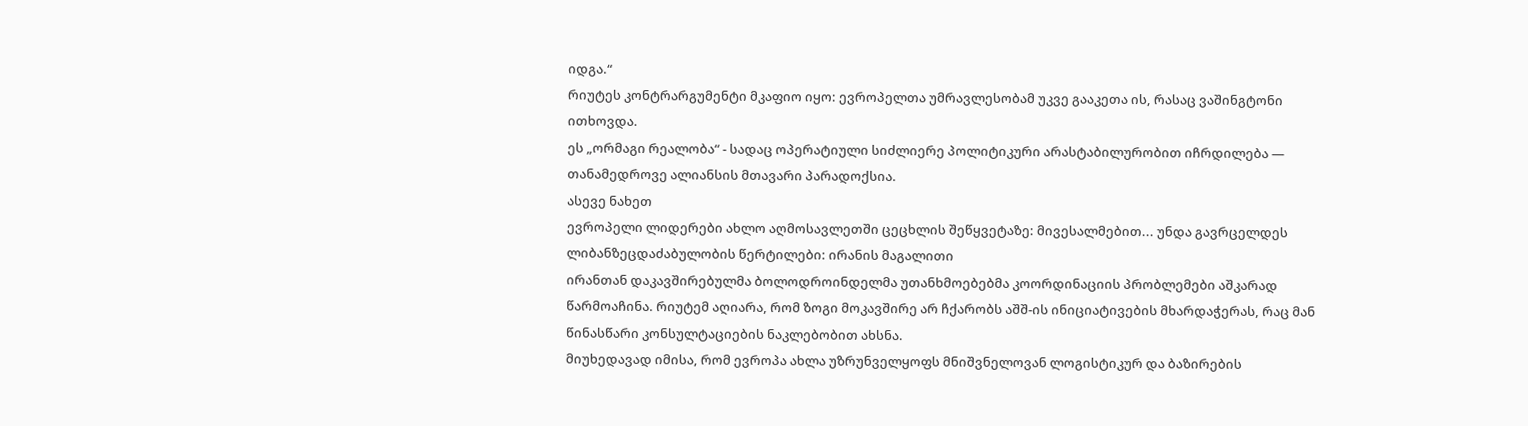იდგა.“
რიუტეს კონტრარგუმენტი მკაფიო იყო: ევროპელთა უმრავლესობამ უკვე გააკეთა ის, რასაც ვაშინგტონი ითხოვდა.
ეს „ორმაგი რეალობა“ - სადაც ოპერატიული სიძლიერე პოლიტიკური არასტაბილურობით იჩრდილება — თანამედროვე ალიანსის მთავარი პარადოქსია.
ასევე ნახეთ
ევროპელი ლიდერები ახლო აღმოსავლეთში ცეცხლის შეწყვეტაზე: მივესალმებით... უნდა გავრცელდეს ლიბანზეცდაძაბულობის წერტილები: ირანის მაგალითი
ირანთან დაკავშირებულმა ბოლოდროინდელმა უთანხმოებებმა კოორდინაციის პრობლემები აშკარად წარმოაჩინა. რიუტემ აღიარა, რომ ზოგი მოკავშირე არ ჩქარობს აშშ-ის ინიციატივების მხარდაჭერას, რაც მან წინასწარი კონსულტაციების ნაკლებობით ახსნა.
მიუხედავად იმისა, რომ ევროპა ახლა უზრუნველყოფს მნიშვნელოვან ლოგისტიკურ და ბაზირების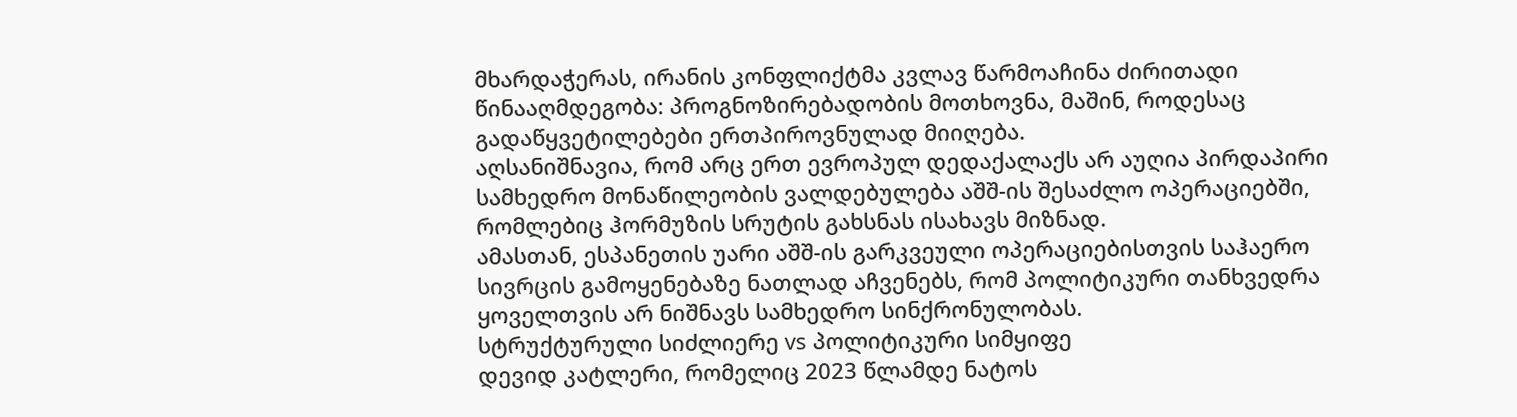მხარდაჭერას, ირანის კონფლიქტმა კვლავ წარმოაჩინა ძირითადი წინააღმდეგობა: პროგნოზირებადობის მოთხოვნა, მაშინ, როდესაც გადაწყვეტილებები ერთპიროვნულად მიიღება.
აღსანიშნავია, რომ არც ერთ ევროპულ დედაქალაქს არ აუღია პირდაპირი სამხედრო მონაწილეობის ვალდებულება აშშ-ის შესაძლო ოპერაციებში, რომლებიც ჰორმუზის სრუტის გახსნას ისახავს მიზნად.
ამასთან, ესპანეთის უარი აშშ-ის გარკვეული ოპერაციებისთვის საჰაერო სივრცის გამოყენებაზე ნათლად აჩვენებს, რომ პოლიტიკური თანხვედრა ყოველთვის არ ნიშნავს სამხედრო სინქრონულობას.
სტრუქტურული სიძლიერე vs პოლიტიკური სიმყიფე
დევიდ კატლერი, რომელიც 2023 წლამდე ნატოს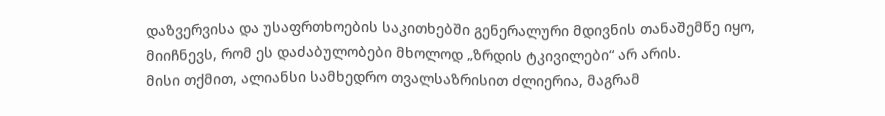დაზვერვისა და უსაფრთხოების საკითხებში გენერალური მდივნის თანაშემწე იყო, მიიჩნევს, რომ ეს დაძაბულობები მხოლოდ „ზრდის ტკივილები“ არ არის.
მისი თქმით, ალიანსი სამხედრო თვალსაზრისით ძლიერია, მაგრამ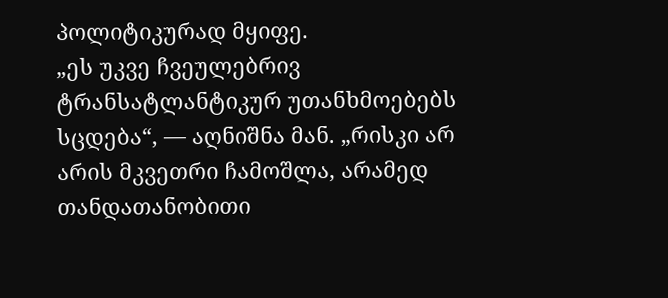პოლიტიკურად მყიფე.
„ეს უკვე ჩვეულებრივ ტრანსატლანტიკურ უთანხმოებებს სცდება“, — აღნიშნა მან. „რისკი არ არის მკვეთრი ჩამოშლა, არამედ თანდათანობითი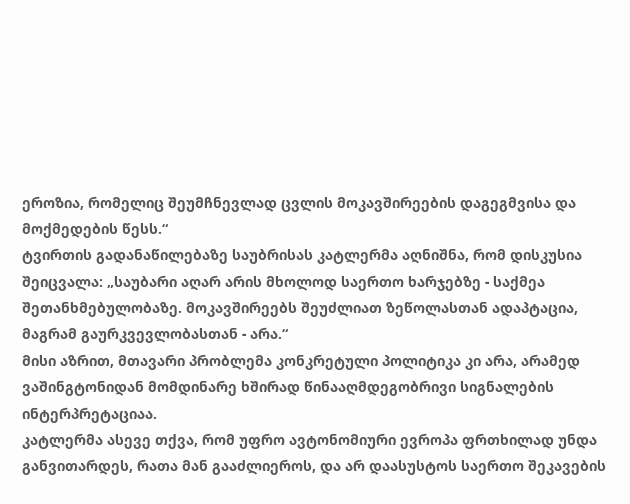ეროზია, რომელიც შეუმჩნევლად ცვლის მოკავშირეების დაგეგმვისა და მოქმედების წესს.“
ტვირთის გადანაწილებაზე საუბრისას კატლერმა აღნიშნა, რომ დისკუსია შეიცვალა: „საუბარი აღარ არის მხოლოდ საერთო ხარჯებზე - საქმეა შეთანხმებულობაზე. მოკავშირეებს შეუძლიათ ზეწოლასთან ადაპტაცია, მაგრამ გაურკვევლობასთან - არა.“
მისი აზრით, მთავარი პრობლემა კონკრეტული პოლიტიკა კი არა, არამედ ვაშინგტონიდან მომდინარე ხშირად წინააღმდეგობრივი სიგნალების ინტერპრეტაციაა.
კატლერმა ასევე თქვა, რომ უფრო ავტონომიური ევროპა ფრთხილად უნდა განვითარდეს, რათა მან გააძლიეროს, და არ დაასუსტოს საერთო შეკავების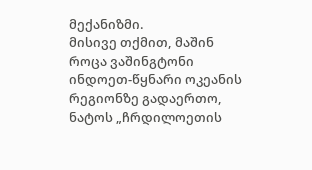მექანიზმი.
მისივე თქმით, მაშინ როცა ვაშინგტონი ინდოეთ-წყნარი ოკეანის რეგიონზე გადაერთო, ნატოს „ჩრდილოეთის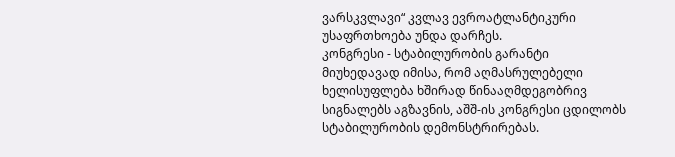ვარსკვლავი“ კვლავ ევროატლანტიკური უსაფრთხოება უნდა დარჩეს.
კონგრესი - სტაბილურობის გარანტი
მიუხედავად იმისა, რომ აღმასრულებელი ხელისუფლება ხშირად წინააღმდეგობრივ სიგნალებს აგზავნის, აშშ-ის კონგრესი ცდილობს სტაბილურობის დემონსტრირებას.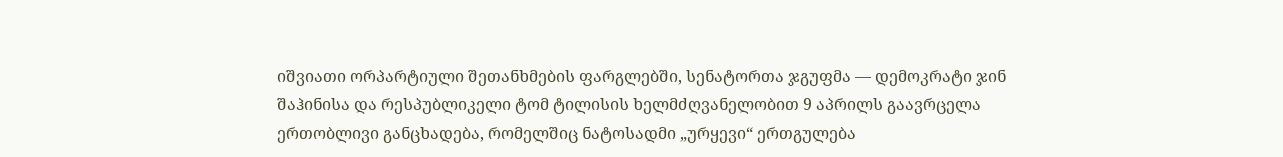იშვიათი ორპარტიული შეთანხმების ფარგლებში, სენატორთა ჯგუფმა — დემოკრატი ჯინ შაჰინისა და რესპუბლიკელი ტომ ტილისის ხელმძღვანელობით 9 აპრილს გაავრცელა ერთობლივი განცხადება, რომელშიც ნატოსადმი „ურყევი“ ერთგულება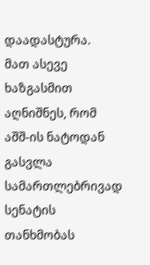დაადასტურა.
მათ ასევე ხაზგასმით აღნიშნეს, რომ აშშ-ის ნატოდან გასვლა სამართლებრივად სენატის თანხმობას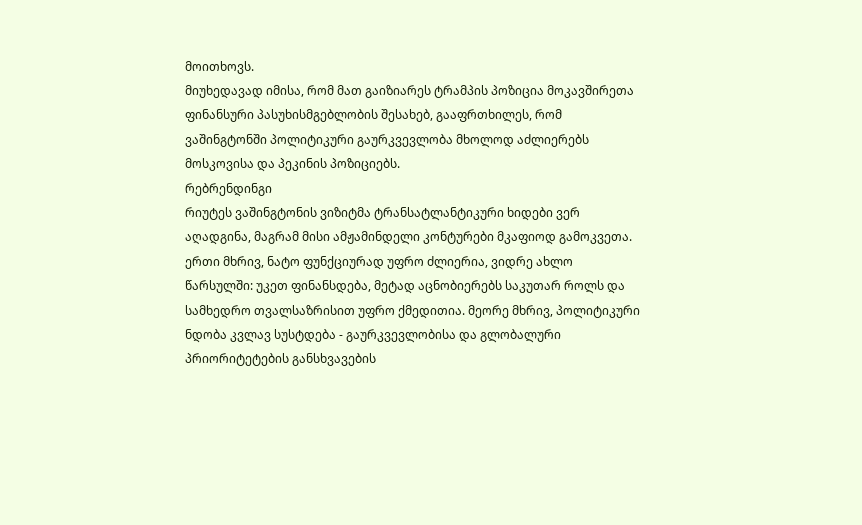მოითხოვს.
მიუხედავად იმისა, რომ მათ გაიზიარეს ტრამპის პოზიცია მოკავშირეთა ფინანსური პასუხისმგებლობის შესახებ, გააფრთხილეს, რომ ვაშინგტონში პოლიტიკური გაურკვევლობა მხოლოდ აძლიერებს მოსკოვისა და პეკინის პოზიციებს.
რებრენდინგი
რიუტეს ვაშინგტონის ვიზიტმა ტრანსატლანტიკური ხიდები ვერ აღადგინა, მაგრამ მისი ამჟამინდელი კონტურები მკაფიოდ გამოკვეთა.
ერთი მხრივ, ნატო ფუნქციურად უფრო ძლიერია, ვიდრე ახლო წარსულში: უკეთ ფინანსდება, მეტად აცნობიერებს საკუთარ როლს და სამხედრო თვალსაზრისით უფრო ქმედითია. მეორე მხრივ, პოლიტიკური ნდობა კვლავ სუსტდება - გაურკვევლობისა და გლობალური პრიორიტეტების განსხვავების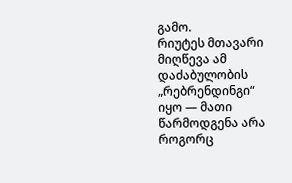გამო.
რიუტეს მთავარი მიღწევა ამ დაძაბულობის „რებრენდინგი“ იყო — მათი წარმოდგენა არა როგორც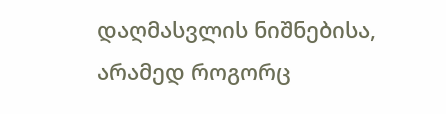დაღმასვლის ნიშნებისა, არამედ როგორც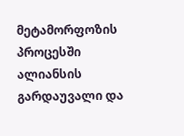მეტამორფოზის პროცესში ალიანსის გარდაუვალი და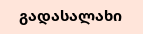გადასალახი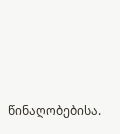წინაღობებისა.